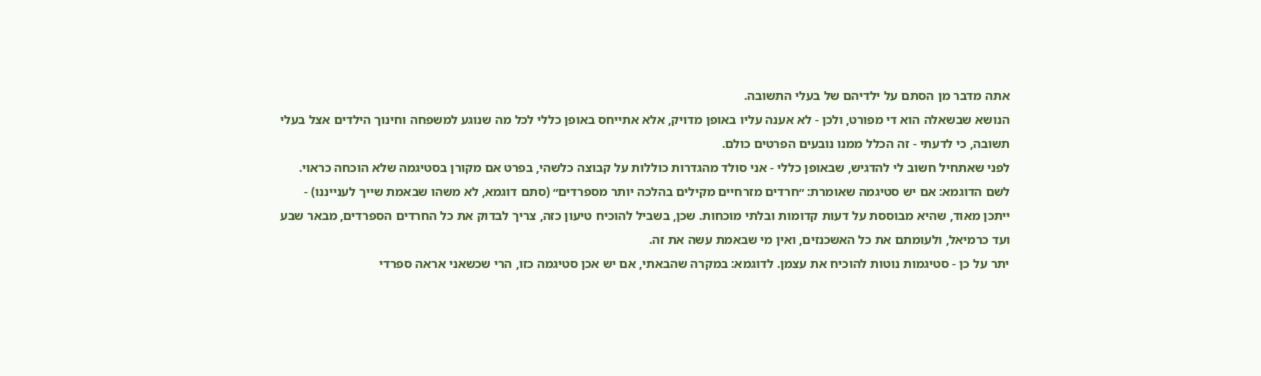אתה מדבר מן הסתם על ילדיהם של בעלי התשובה.
הנושא שבשאלה הוא די מפורט, ולכן - לא אענה עליו באופן מדויק, אלא אתייחס באופן כללי לכל מה שנוגע למשפחה וחינוך הילדים אצל בעלי תשובה, כי לדעתי - זה הכלל ממנו נובעים הפרטים כולם.
לפני שאתחיל חשוב לי להדגיש, שבאופן כללי - אני סולד מהגדרות כוללות על קבוצה כלשהי, בפרט אם מקורן בסטיגמה שלא הוכחה כראוי.
לשם הדוגמא: אם יש סטיגמה שאומרת: ״חרדים מזרחיים מקילים בהלכה יותר מספרדים״ (סתם דוגמא, לא משהו שבאמת שייך לענייננו) - ייתכן מאוד, שהיא מבוססת על דעות קדומות ובלתי מוכחות. שכן, בשביל להוכיח טיעון כזה, צריך לבדוק את כל החרדים הספרדים, מבאר שבע ועד כרמיאל, ולעומתם את כל האשכנזים, ואין מי שבאמת עשה את זה.
יתר על כן - סטיגמות נוטות להוכיח את עצמן. לדוגמא: במקרה שהבאתי, אם יש אכן סטיגמה כזו, הרי שכשאני אראה ספרדי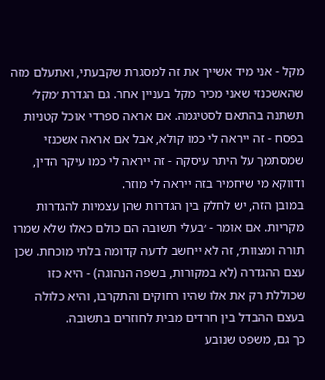מקל - אני מיד אשייך את זה למסגרת שקבעתי, ואתעלם מזה שהאשכנזי שאני מכיר מקל בעניין אחר. גם הגדרת ׳מקל׳ תשתנה בהתאם לסטיגמה. אם אראה ספרדי אוכל קטניות בפסח - זה ייראה לי כמו קולא, אבל אם אראה אשכנזי שמסתמך על היתר עיסקה - זה ייראה לי כמו עיקר הדין, ודווקא מי שיחמיר בזה ייראה לי מוזר.
במובן הזה, יש לחלק בין הגדרות שהן עצמיות להגדרות מקריות. אם אומר - ׳בעלי תשובה הם כולם כאלו שלא שמרו תורה ומצוות׳, זה לא ייחשב לדעה קדומה בלתי מוכחת. שכן עצם ההגדרה (לא במקורות, בשפה הנהוגה) - היא כזו שכוללת רק את אלו שהיו רחוקים והתקרבו, והיא כלולה בעצם ההבדל בין חרדים מבית לחוזרים בתשובה.
כך גם, משפט שנובע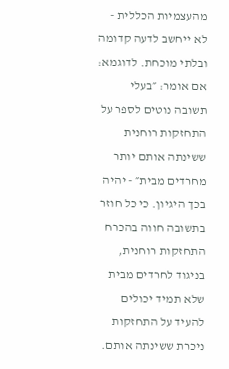מהעצמיות הכללית - לא ייחשב לדעה קדומה ובלתי מוכחת. לדוגמא: אם אומר: ״בעלי תשובה נוטים לספר על התחזקות רוחנית ששינתה אותם יותר מחרדים מבית״ - יהיה בכך היגיון. כי כל חוזר בתשובה חווה בהכרח התחזקות רוחנית, בניגוד לחרדים מבית שלא תמיד יכולים להעיד על התחזקות ניכרת ששינתה אותם.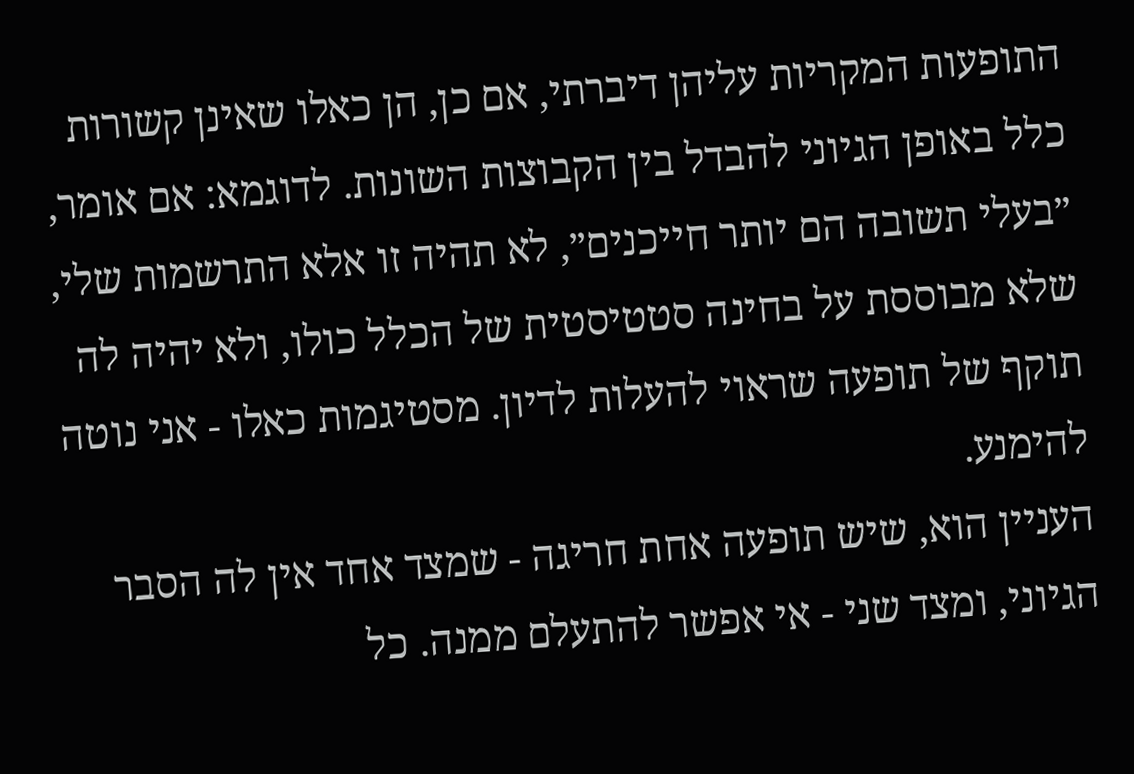התופעות המקריות עליהן דיברתי, אם כן, הן כאלו שאינן קשורות כלל באופן הגיוני להבדל בין הקבוצות השונות. לדוגמא: אם אומר, ״בעלי תשובה הם יותר חייכנים״, לא תהיה זו אלא התרשמות שלי, שלא מבוססת על בחינה סטטיסטית של הכלל כולו, ולא יהיה לה תוקף של תופעה שראוי להעלות לדיון. מסטיגמות כאלו - אני נוטה להימנע.
העניין הוא, שיש תופעה אחת חריגה - שמצד אחד אין לה הסבר הגיוני, ומצד שני - אי אפשר להתעלם ממנה. כל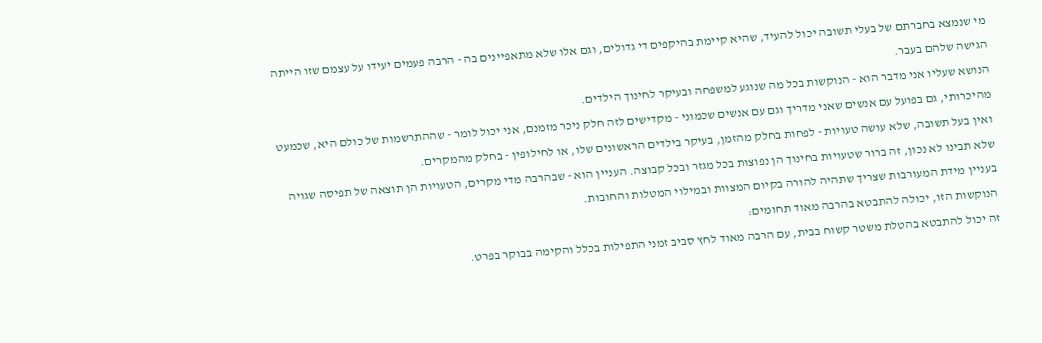מי שנמצא בחברתם של בעלי תשובה יכול להעיד, שהיא קיימת בהיקפים די גדולים, וגם אלו שלא מתאפיינים בה - הרבה פעמים יעידו על עצמם שזו הייתה הגישה שלהם בעבר.
הנושא שעליו אני מדבר הוא - הנוקשות בכל מה שנוגע למשפחה ובעיקר לחינוך הילדים.
מהיכרותי, גם בפועל עם אנשים שאני מדריך וגם עם אנשים שכמוני - מקדישים לזה חלק ניכר מזמנם, אני יכול לומר - שההתרשמות של כולם היא, שכמעט ואין בעל תשובה, שלא עושה טעויות - לפחות בחלק מהזמן, בעיקר בילדים הראשונים שלו, או לחילופין - בחלק מהמקרים.
שלא תבינו לא נכון, זה ברור שטעויות בחינוך הן נפוצות בכל מגזר ובכל קבוצה. העניין הוא - שבהרבה מדי מקרים, הטעויות הן תוצאה של תפיסה שגויה בעניין מידת המעורבות שצריך שתהיה להורה בקיום המצוות ובמילוי המטלות והחובות.
הנוקשות הזו, יכולה להתבטא בהרבה מאוד תחומים:
זה יכול להתבטא בהטלת משטר קשוח בבית, עם הרבה מאוד לחץ סביב זמני התפילות בכלל והקימה בבוקר בפרט.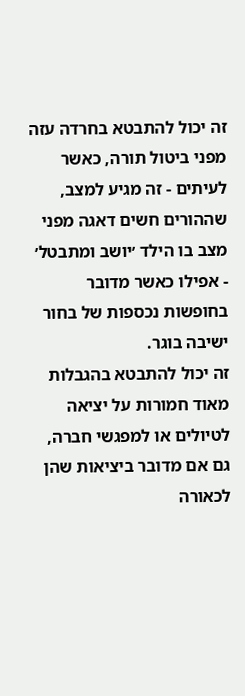זה יכול להתבטא בחרדה עזה מפני ביטול תורה, כאשר לעיתים - זה מגיע למצב, שההורים חשים דאגה מפני מצב בו הילד ׳יושב ומתבטל׳ - אפילו כאשר מדובר בחופשות נכספות של בחור ישיבה בוגר.
זה יכול להתבטא בהגבלות מאוד חמורות על יציאה לטיולים או למפגשי חברה, גם אם מדובר ביציאות שהן לכאורה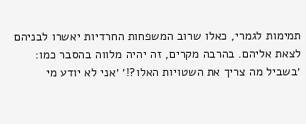תמימות לגמרי, כאלו שרוב המשפחות החרדיות יאשרו לבניהם לצאת אליהם. בהרבה מקרים, זה יהיה מלווה בהסבר כמו: ׳בשביל מה צריך את השטויות האלו?!׳ ׳אני לא יודע מי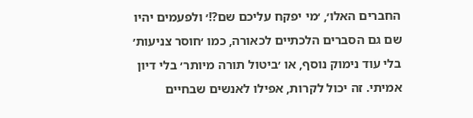החברים האלו׳, ׳מי יפקח עליכם שם?!׳ ולפעמים יהיו שם גם הסברים הלכתיים לכאורה, כמו ׳חוסר צניעות׳ בלי עוד נימוק נוסף, או ׳ביטול תורה מיותר׳ בלי דיון אמיתי. זה יכול לקרות, אפילו לאנשים שבחיים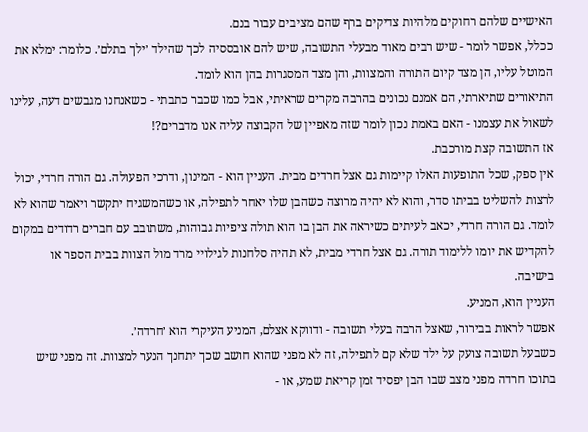האישיים שלהם רחוקים מלהיות צדיקים ברף שהם מציבים עבור בנם.
ככלל, אפשר לומר - שיש רבים מאוד מבעלי התשובה, שיש להם אובססיה לכך שהילד ׳ילך בתלם׳. כלומר: ימלא את המוטל עליו, הן מצד קיום התורה והמצוות, והן מצד המסגרות בהן הוא לומד.
התיאורים שתיארתי, הם אמנם נכונים בהרבה מקרים שראיתי, אבל כמו שכבר כתבתי - כשאנחנו מגבשים דעה, עלינו לשאול את עצמנו - האם באמת נכון לומר שזה מאפיין של הקבוצה עליה אנו מדברים?!
אז התשובה קצת מורכבת.
אין ספק, שכל התופעות האלו קיימות גם אצל חרדים מבית. העניין הוא - המינון, ודרכי הפעולה. גם הורה חרדי, יכול לרצות להשליט בביתו סדר, והוא לא יהיה מרוצה כשהבן שלו יאחר לתפילה, או כשהמשגיח יתקשר ויאמר שהוא לא לומד. גם הורה חרדי, יכאב לעיתים כשיראה את הבן בו הוא תולה ציפיות גבוהות, משתובב עם חברים רדודים במקום להקדיש את יומו ללימוד תורה. גם אצל חרדי מבית, לא תהיה סלחנות לגילויי מרד מול הצוות בבית הספר או בישיבה.
העניין הוא, המניע.
אפשר לראות בבירור, שאצל הרבה בעלי תשובה - ודווקא אצלם, המניע העיקרי הוא ׳חרדה׳.
כשבעל תשובה צועק על ילד שלא קם לתפילה, זה לא מפני שהוא חושב שכך יתחנך הנער למצוות. זה מפני שיש בתוכו חרדה מפני מצב שבו הבן יפסיד זמן קריאת שמע, או -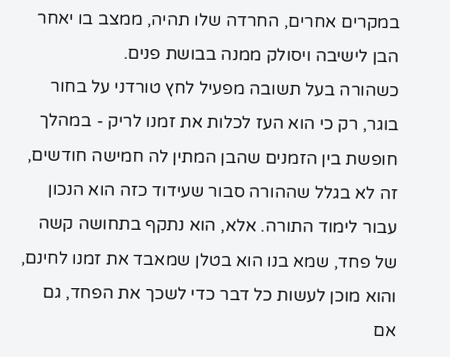במקרים אחרים, החרדה שלו תהיה, ממצב בו יאחר הבן לישיבה ויסולק ממנה בבושת פנים.
כשהורה בעל תשובה מפעיל לחץ טורדני על בחור בוגר, רק כי הוא העז לכלות את זמנו לריק - במהלך חופשת בין הזמנים שהבן המתין לה חמישה חודשים, זה לא בגלל שההורה סבור שעידוד כזה הוא הנכון עבור לימוד התורה. אלא, הוא נתקף בתחושה קשה של פחד, שמא בנו הוא בטלן שמאבד את זמנו לחינם, והוא מוכן לעשות כל דבר כדי לשכך את הפחד, גם אם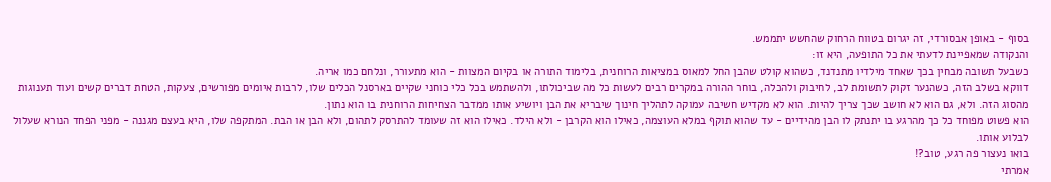בסוף - באופן אבסורדי, זה יגרום בטווח הרחוק שהחשש יתממש.
והנקודה שמאפיינת לדעתי את כל התופעה, היא זו:
כשבעל תשובה מבחין בכך שאחד מילדיו מתנדנד, כשהוא קולט שהבן החל למאוס במציאות הרוחנית, בלימוד התורה או בקיום המצוות - הוא מתעורר, ונלחם כמו אריה.
דווקא בשלב הזה, כשהנער זקוק לתשומת לב, לחיבוק ולהכלה, בוחר ההורה במקרים רבים לעשות כל מה שביכולתו, ולהשתמש בכל כלי כוחני שקיים בארסנל הכלים שלו, לרבות איומים מפורשים, צעקות, הטחת דברים קשים ועוד תענוגות מהסוג הזה. ולא, גם הוא לא חושב שכך צריך להיות. הוא לא מקדיש חשיבה עמוקה לתהליך חינוך שיבריא את הבן ויושיע אותו ממדבר הצחיחות הרוחנית בו הוא נתון.
הוא פשוט מפוחד כל כך מהרגע בו יתנתק לו הבן מהידיים - עד שהוא תוקף במלא העוצמה, כאילו הוא הקרבן - ולא הילד. כאילו הוא זה שעומד להתרסק לתהום, ולא הבן או הבת. המתקפה שלו, היא בעצם מגננה - מפני הפחד הנורא שעלול לבלוע אותו.
בואו נעצור פה רגע, טוב?!
אמרתי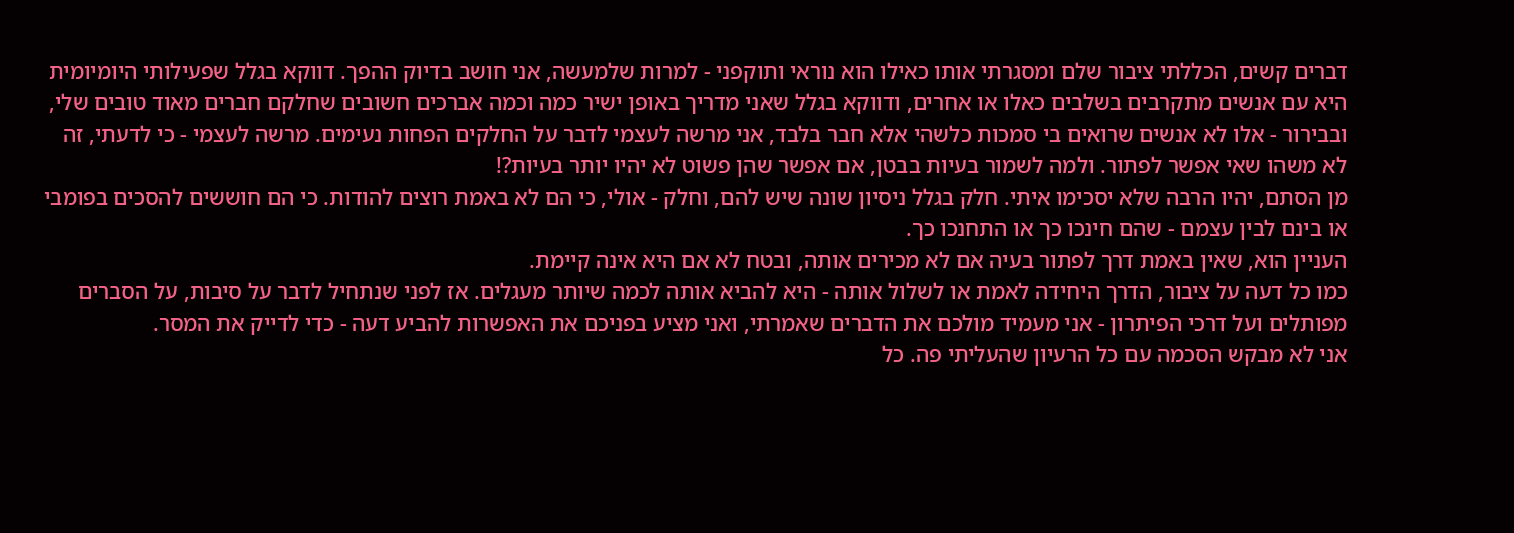דברים קשים, הכללתי ציבור שלם ומסגרתי אותו כאילו הוא נוראי ותוקפני - למרות שלמעשה, אני חושב בדיוק ההפך. דווקא בגלל שפעילותי היומיומית היא עם אנשים מתקרבים בשלבים כאלו או אחרים, ודווקא בגלל שאני מדריך באופן ישיר כמה וכמה אברכים חשובים שחלקם חברים מאוד טובים שלי, ובבירור - אלו לא אנשים שרואים בי סמכות כלשהי אלא חבר בלבד, אני מרשה לעצמי לדבר על החלקים הפחות נעימים. מרשה לעצמי - כי לדעתי, זה לא משהו שאי אפשר לפתור. ולמה לשמור בעיות בבטן, אם אפשר שהן פשוט לא יהיו יותר בעיות?!
מן הסתם, יהיו הרבה שלא יסכימו איתי. חלק בגלל ניסיון שונה שיש להם, וחלק - אולי, כי הם לא באמת רוצים להודות. כי הם חוששים להסכים בפומבי או בינם לבין עצמם - שהם חינכו כך או התחנכו כך.
העניין הוא, שאין באמת דרך לפתור בעיה אם לא מכירים אותה, ובטח לא אם היא אינה קיימת.
כמו כל דעה על ציבור, הדרך היחידה לאמת או לשלול אותה - היא להביא אותה לכמה שיותר מעגלים. אז לפני שנתחיל לדבר על סיבות, על הסברים מפותלים ועל דרכי הפיתרון - אני מעמיד מולכם את הדברים שאמרתי, ואני מציע בפניכם את האפשרות להביע דעה - כדי לדייק את המסר.
אני לא מבקש הסכמה עם כל הרעיון שהעליתי פה. כל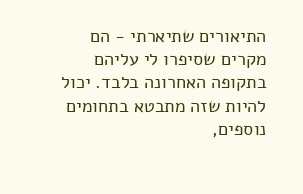התיאורים שתיארתי - הם מקרים שסיפרו לי עליהם בתקופה האחרונה בלבד. יכול להיות שזה מתבטא בתחומים נוספים,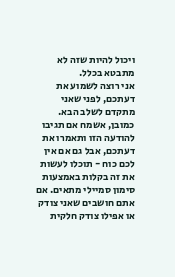ויכול להיות שזה לא מתבטא בכלל.
אני רוצה לשמוע את דעתכם, לפני שאני מתקדם לשלב הבא. כמובן, אשמח אם תגיבו להודעה הזו ותאמרו את דעתכם, אבל גם אם אין לכם כוח - תוכלו לעשות את זה בקלות באמצעות סימון סמיילי מתאים. אם אתם חושבים שאני צודק או אפילו צודק חלקית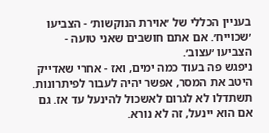בעניין הכללי של ׳אוירת הנוקשות׳ - הצביעו ׳שכוייח׳. אם אתם חושבים שאני טועה - הצביעו ׳עצוב׳.
ניפגש פה בעוד כמה ימים, ואז - אחרי שאדייק היטב את המסר, אפשר יהיה לעבור לפיתרונות.
תשתדלו לא לגרום לאשכול להינעל עד אז. גם אם הוא יינעל, זה לא נורא.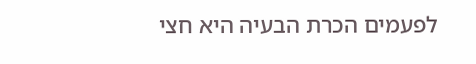לפעמים הכרת הבעיה היא חצי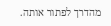מהדרך לפתור אותה.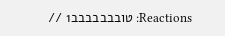Reactions: טובבבבבבב1 //